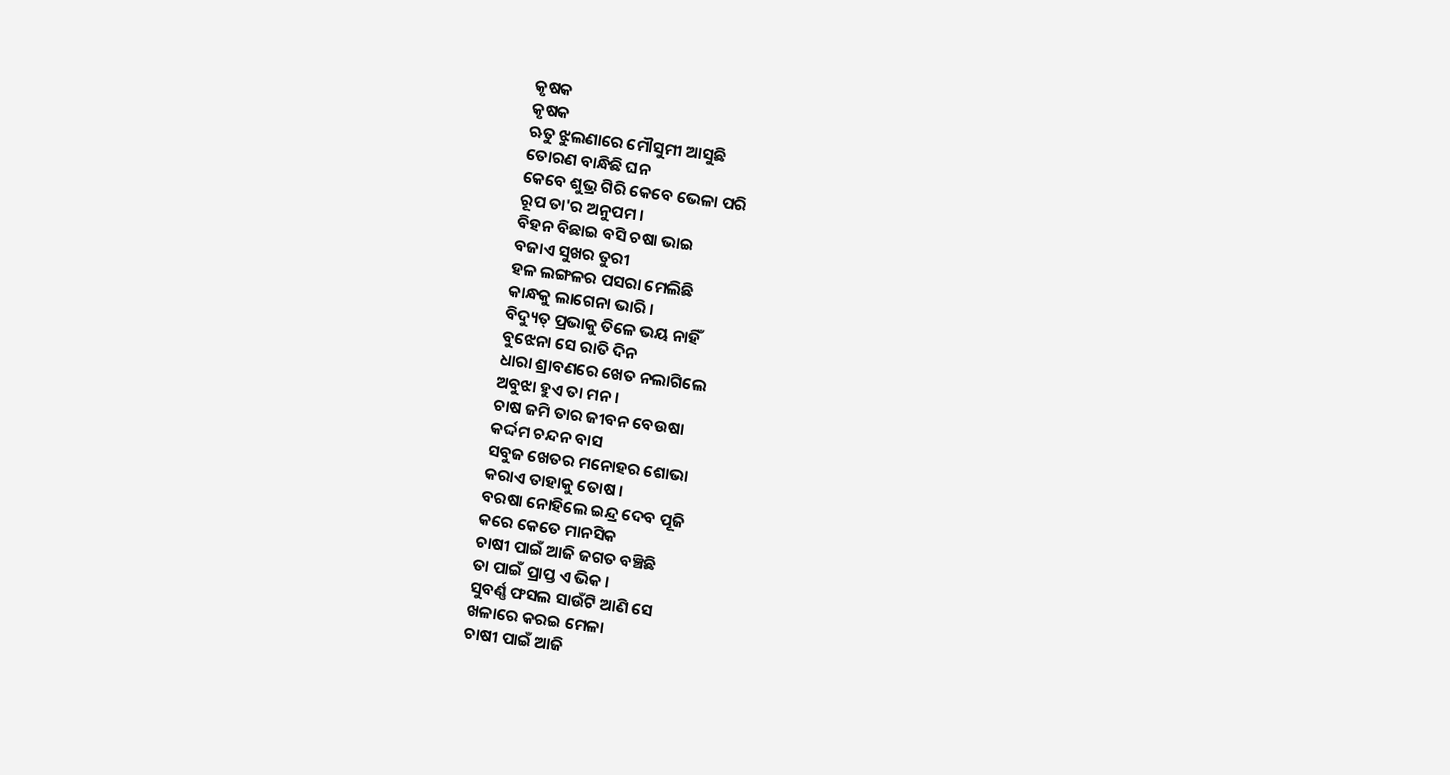କୃଷକ
କୃଷକ
ଋତୁ ଝୁଲଣାରେ ମୌସୁମୀ ଆସୁଛି
ତୋରଣ ବାନ୍ଧିଛି ଘନ
କେବେ ଶୁଭ୍ର ଗିରି କେବେ ଭେଳା ପରି
ରୂପ ତା'ର ଅନୁପମ ।
ବିହନ ବିଛାଇ ବସି ଚଷା ଭାଇ
ବଜାଏ ସୁଖର ତୁରୀ
ହଳ ଲଙ୍ଗଳର ପସରା ମେଲିଛି
କାନ୍ଧକୁ ଲାଗେନା ଭାରି ।
ବିଦ୍ୟୁତ୍ ପ୍ରଭାକୁ ତିଳେ ଭୟ ନାହିଁ
ବୁଝେନା ସେ ରାତି ଦିନ
ଧାରା ଶ୍ରାବଣରେ ଖେତ ନଲାଗିଲେ
ଅବୁଝା ହୁଏ ତା ମନ ।
ଚାଷ ଜମି ତାର ଜୀବନ ବେଉଷା
କର୍ଦ୍ଦମ ଚନ୍ଦନ ବାସ
ସବୁଜ ଖେତର ମନୋହର ଶୋଭା
କରାଏ ତାହାକୁ ତୋଷ ।
ବରଷା ନୋହିଲେ ଇନ୍ଦ୍ର ଦେବ ପୂଜି
କରେ କେତେ ମାନସିକ
ଚାଷୀ ପାଇଁ ଆଜି ଜଗତ ବଞ୍ଚିଛି
ତା ପାଇଁ ପ୍ରାପ୍ତ ଏ ଭିକ ।
ସୁବର୍ଣ୍ଣ ଫସଲ ସାଉଁଟି ଆଣି ସେ
ଖଳାରେ କରଇ ମେଳା
ଚାଷୀ ପାଇଁ ଆଜି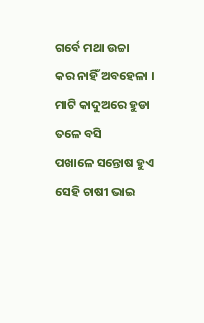ଗର୍ବେ ମଥା ଉଚ୍ଚା
କର ନାହିଁ ଅବହେଳା ।
ମାଟି କାଦୁଅରେ ହୁଡା ତଳେ ବସି
ପଖାଳେ ସନ୍ତୋଷ ହୁଏ
ସେହି ଚାଷୀ ଭାଇ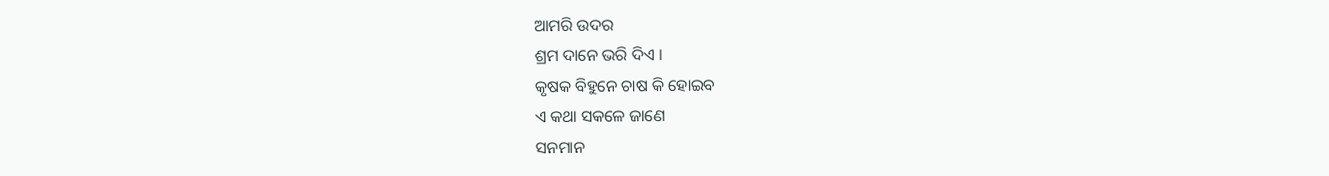ଆମରି ଉଦର
ଶ୍ରମ ଦାନେ ଭରି ଦିଏ ।
କୃଷକ ବିହୁନେ ଚାଷ କି ହୋଇବ
ଏ କଥା ସକଳେ ଜାଣେ
ସନମାନ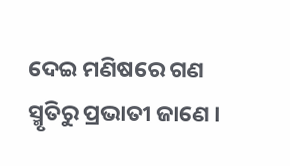ଦେଇ ମଣିଷରେ ଗଣ
ସ୍ମୃତିରୁ ପ୍ରଭାତୀ ଜାଣେ ।